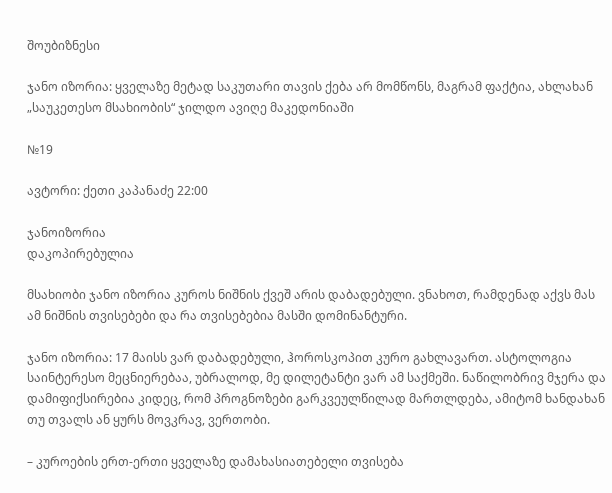შოუბიზნესი

ჯანო იზორია: ყველაზე მეტად საკუთარი თავის ქება არ მომწონს, მაგრამ ფაქტია, ახლახან „საუკეთესო მსახიობის“ ჯილდო ავიღე მაკედონიაში

№19

ავტორი: ქეთი კაპანაძე 22:00

ჯანოიზორია
დაკოპირებულია

მსახიობი ჯანო იზორია კუროს ნიშნის ქვეშ არის დაბადებული. ვნახოთ, რამდენად აქვს მას ამ ნიშნის თვისებები და რა თვისებებია მასში დომინანტური.

ჯანო იზორია: 17 მაისს ვარ დაბადებული, ჰოროსკოპით კურო გახლავართ. ასტოლოგია საინტერესო მეცნიერებაა, უბრალოდ, მე დილეტანტი ვარ ამ საქმეში. ნაწილობრივ მჯერა და დამიფიქსირებია კიდეც, რომ პროგნოზები გარკვეულწილად მართლდება, ამიტომ ხანდახან თუ თვალს ან ყურს მოვკრავ, ვერთობი.

– კუროების ერთ-ერთი ყველაზე დამახასიათებელი თვისება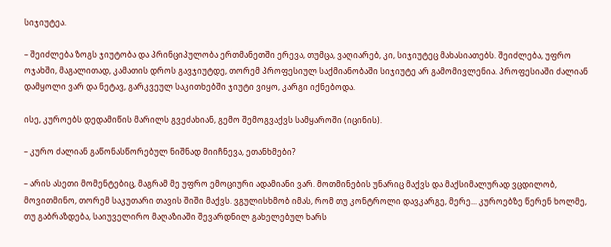სიჯიუტეა.

– შეიძლება ზოგს ჯიუტობა და პრინციპულობა ერთმანეთში ერევა, თუმცა, ვაღიარებ, კი, სიჯიუტეც მახასიათებს. შეიძლება, უფრო ოჯახში, მაგალითად, კამათის დროს გავჯიუტდე, თორემ პროფესიულ საქმიანობაში სიჯიუტე არ გამომივლენია. პროფესიაში ძალიან დამყოლი ვარ და ნეტავ, გარკვეულ საკითხებში ჯიუტი ვიყო, კარგი იქნებოდა.

ისე, კუროებს დედამიწის მარილს გვეძახიან, გემო შემოგვაქვს სამყაროში (იცინის).

– კურო ძალიან გაწონასწორებულ ნიშნად მიიჩნევა, ეთანხმები?

– არის ასეთი მომენტებიც, მაგრამ მე უფრო ემოციური ადამიანი ვარ. მოთმინების უნარიც მაქვს და მაქსიმალურად ვცდილობ, მოვითმინო, თორემ საკუთარი თავის შიში მაქვს. ვგულისხმობ იმას, რომ თუ კონტროლი დავკარგე, მერე... კუროებზე წერენ ხოლმე, თუ გაბრაზდება, საიუველირო მაღაზიაში შევარდნილ გახელებულ ხარს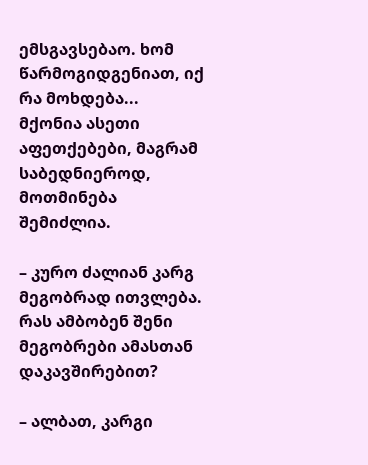ემსგავსებაო. ხომ წარმოგიდგენიათ, იქ რა მოხდება... მქონია ასეთი აფეთქებები, მაგრამ საბედნიეროდ, მოთმინება შემიძლია.

– კურო ძალიან კარგ მეგობრად ითვლება. რას ამბობენ შენი მეგობრები ამასთან დაკავშირებით?

– ალბათ, კარგი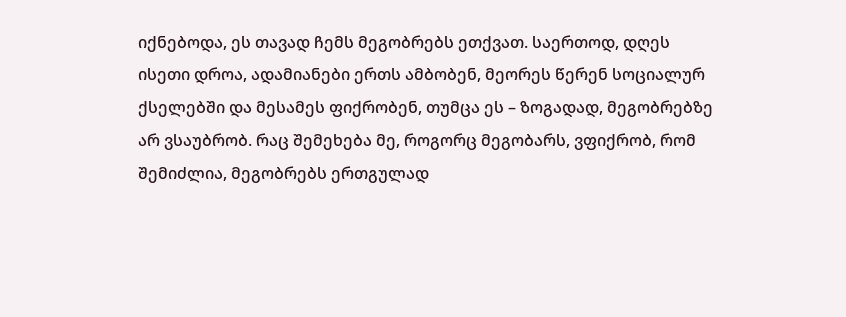იქნებოდა, ეს თავად ჩემს მეგობრებს ეთქვათ. საერთოდ, დღეს ისეთი დროა, ადამიანები ერთს ამბობენ, მეორეს წერენ სოციალურ ქსელებში და მესამეს ფიქრობენ, თუმცა ეს – ზოგადად, მეგობრებზე არ ვსაუბრობ. რაც შემეხება მე, როგორც მეგობარს, ვფიქრობ, რომ შემიძლია, მეგობრებს ერთგულად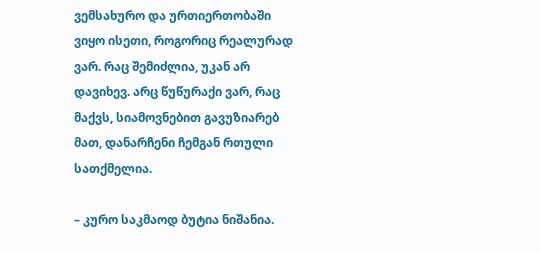ვემსახურო და ურთიერთობაში ვიყო ისეთი, როგორიც რეალურად ვარ. რაც შემიძლია, უკან არ დავიხევ. არც წუწურაქი ვარ, რაც მაქვს, სიამოვნებით გავუზიარებ მათ, დანარჩენი ჩემგან რთული სათქმელია.

– კურო საკმაოდ ბუტია ნიშანია.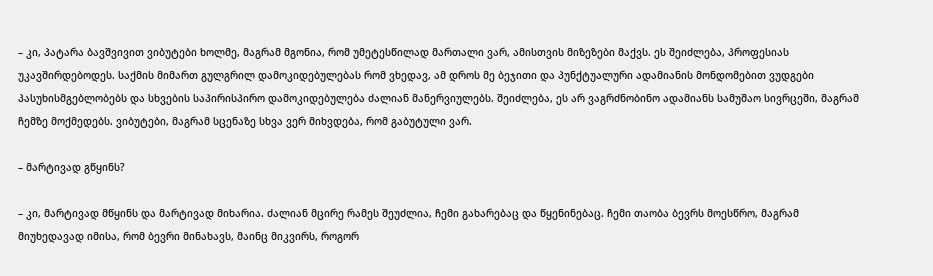– კი, პატარა ბავშვივით ვიბუტები ხოლმე, მაგრამ მგონია, რომ უმეტესწილად მართალი ვარ, ამისთვის მიზეზები მაქვს. ეს შეიძლება, პროფესიას უკავშირდებოდეს. საქმის მიმართ გულგრილ დამოკიდებულებას რომ ვხედავ, ამ დროს მე ბეჯითი და პუნქტუალური ადამიანის მონდომებით ვუდგები პასუხისმგებლობებს და სხვების საპირისპირო დამოკიდებულება ძალიან მანერვიულებს. შეიძლება, ეს არ ვაგრძნობინო ადამიანს სამუშაო სივრცეში, მაგრამ ჩემზე მოქმედებს. ვიბუტები, მაგრამ სცენაზე სხვა ვერ მიხვდება, რომ გაბუტული ვარ.

– მარტივად გწყინს?

– კი, მარტივად მწყინს და მარტივად მიხარია. ძალიან მცირე რამეს შეუძლია, ჩემი გახარებაც და წყენინებაც. ჩემი თაობა ბევრს მოესწრო, მაგრამ მიუხედავად იმისა, რომ ბევრი მინახავს, მაინც მიკვირს, როგორ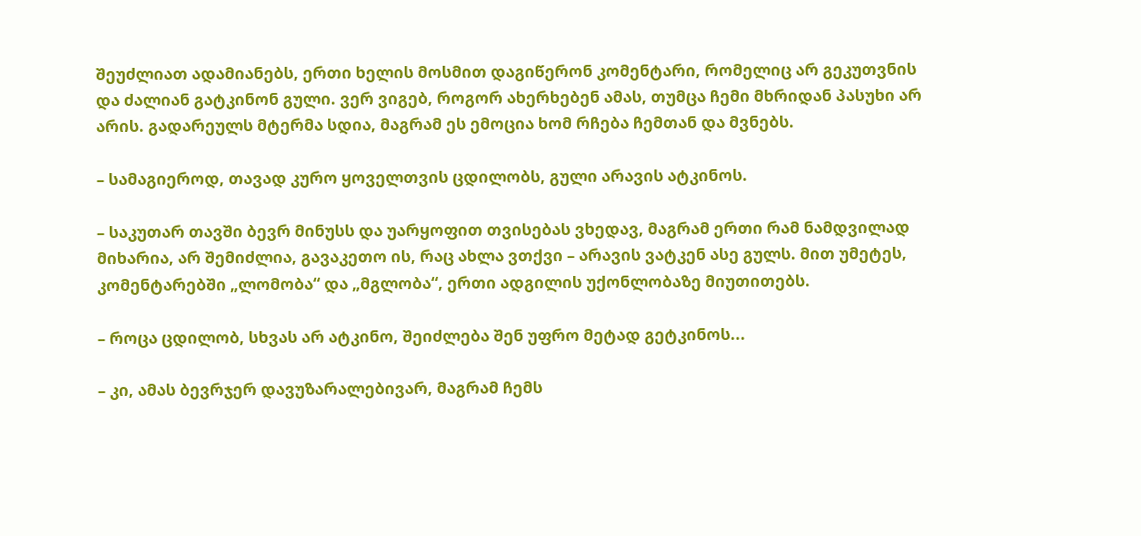შეუძლიათ ადამიანებს, ერთი ხელის მოსმით დაგიწერონ კომენტარი, რომელიც არ გეკუთვნის და ძალიან გატკინონ გული. ვერ ვიგებ, როგორ ახერხებენ ამას, თუმცა ჩემი მხრიდან პასუხი არ არის. გადარეულს მტერმა სდია, მაგრამ ეს ემოცია ხომ რჩება ჩემთან და მვნებს.

– სამაგიეროდ, თავად კურო ყოველთვის ცდილობს, გული არავის ატკინოს.

– საკუთარ თავში ბევრ მინუსს და უარყოფით თვისებას ვხედავ, მაგრამ ერთი რამ ნამდვილად მიხარია, არ შემიძლია, გავაკეთო ის, რაც ახლა ვთქვი – არავის ვატკენ ასე გულს. მით უმეტეს, კომენტარებში „ლომობა“ და „მგლობა“, ერთი ადგილის უქონლობაზე მიუთითებს.

– როცა ცდილობ, სხვას არ ატკინო, შეიძლება შენ უფრო მეტად გეტკინოს...

– კი, ამას ბევრჯერ დავუზარალებივარ, მაგრამ ჩემს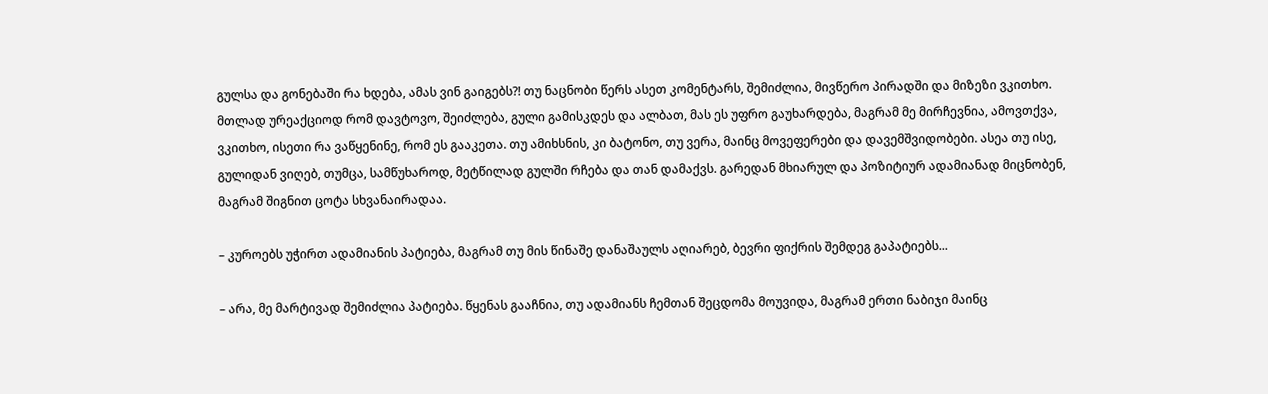გულსა და გონებაში რა ხდება, ამას ვინ გაიგებს?! თუ ნაცნობი წერს ასეთ კომენტარს, შემიძლია, მივწერო პირადში და მიზეზი ვკითხო. მთლად ურეაქციოდ რომ დავტოვო, შეიძლება, გული გამისკდეს და ალბათ, მას ეს უფრო გაუხარდება, მაგრამ მე მირჩევნია, ამოვთქვა, ვკითხო, ისეთი რა ვაწყენინე, რომ ეს გააკეთა. თუ ამიხსნის, კი ბატონო, თუ ვერა, მაინც მოვეფერები და დავემშვიდობები. ასეა თუ ისე, გულიდან ვიღებ, თუმცა, სამწუხაროდ, მეტწილად გულში რჩება და თან დამაქვს. გარედან მხიარულ და პოზიტიურ ადამიანად მიცნობენ, მაგრამ შიგნით ცოტა სხვანაირადაა.

– კუროებს უჭირთ ადამიანის პატიება, მაგრამ თუ მის წინაშე დანაშაულს აღიარებ, ბევრი ფიქრის შემდეგ გაპატიებს...

– არა, მე მარტივად შემიძლია პატიება. წყენას გააჩნია, თუ ადამიანს ჩემთან შეცდომა მოუვიდა, მაგრამ ერთი ნაბიჯი მაინც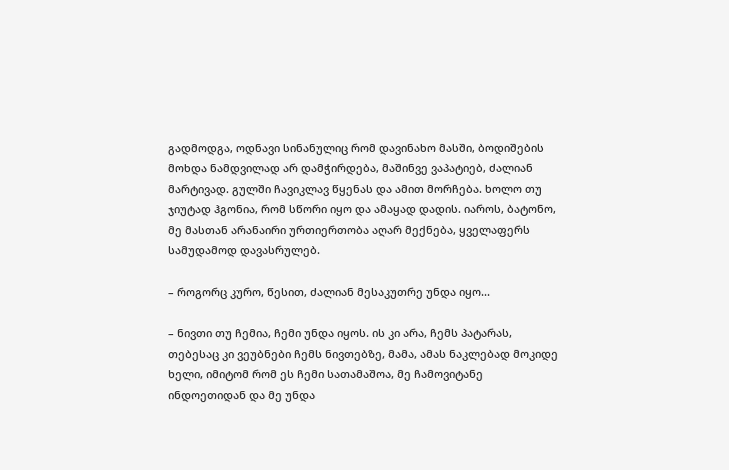გადმოდგა, ოდნავი სინანულიც რომ დავინახო მასში, ბოდიშების მოხდა ნამდვილად არ დამჭირდება, მაშინვე ვაპატიებ, ძალიან მარტივად. გულში ჩავიკლავ წყენას და ამით მორჩება. ხოლო თუ ჯიუტად ჰგონია, რომ სწორი იყო და ამაყად დადის. იაროს, ბატონო, მე მასთან არანაირი ურთიერთობა აღარ მექნება, ყველაფერს სამუდამოდ დავასრულებ.

– როგორც კურო, წესით, ძალიან მესაკუთრე უნდა იყო...

– ნივთი თუ ჩემია, ჩემი უნდა იყოს. ის კი არა, ჩემს პატარას, თებესაც კი ვეუბნები ჩემს ნივთებზე, მამა, ამას ნაკლებად მოკიდე ხელი, იმიტომ რომ ეს ჩემი სათამაშოა, მე ჩამოვიტანე ინდოეთიდან და მე უნდა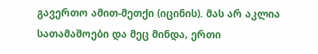გავერთო ამით-მეთქი (იცინის). მას არ აკლია სათამაშოები და მეც მინდა, ერთი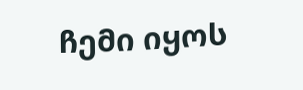ჩემი იყოს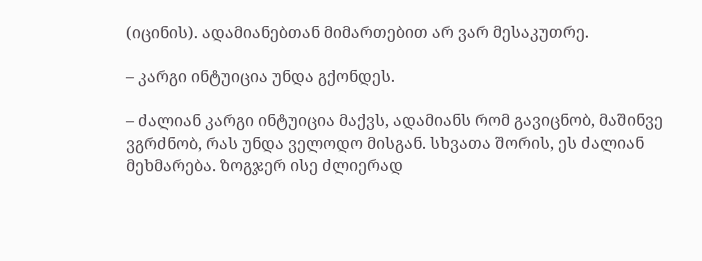(იცინის). ადამიანებთან მიმართებით არ ვარ მესაკუთრე.

– კარგი ინტუიცია უნდა გქონდეს.

– ძალიან კარგი ინტუიცია მაქვს, ადამიანს რომ გავიცნობ, მაშინვე ვგრძნობ, რას უნდა ველოდო მისგან. სხვათა შორის, ეს ძალიან მეხმარება. ზოგჯერ ისე ძლიერად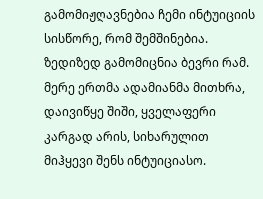გამომიჟღავნებია ჩემი ინტუიციის სისწორე, რომ შემშინებია. ზედიზედ გამომიცნია ბევრი რამ. მერე ერთმა ადამიანმა მითხრა, დაივიწყე შიში, ყველაფერი კარგად არის, სიხარულით მიჰყევი შენს ინტუიციასო.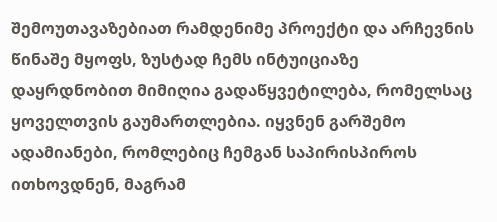შემოუთავაზებიათ რამდენიმე პროექტი და არჩევნის წინაშე მყოფს, ზუსტად ჩემს ინტუიციაზე დაყრდნობით მიმიღია გადაწყვეტილება, რომელსაც ყოველთვის გაუმართლებია. იყვნენ გარშემო ადამიანები, რომლებიც ჩემგან საპირისპიროს ითხოვდნენ, მაგრამ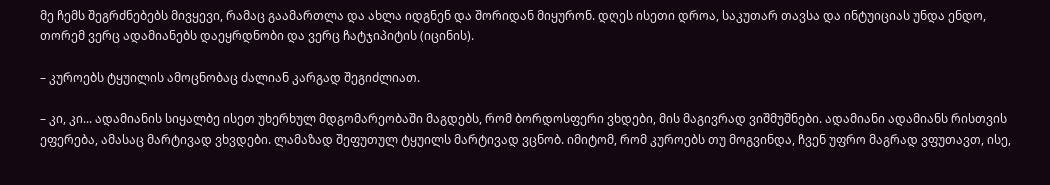მე ჩემს შეგრძნებებს მივყევი, რამაც გაამართლა და ახლა იდგნენ და შორიდან მიყურონ. დღეს ისეთი დროა, საკუთარ თავსა და ინტუიციას უნდა ენდო, თორემ ვერც ადამიანებს დაეყრდნობი და ვერც ჩატჯიპიტის (იცინის).

– კუროებს ტყუილის ამოცნობაც ძალიან კარგად შეგიძლიათ.

– კი, კი... ადამიანის სიყალბე ისეთ უხერხულ მდგომარეობაში მაგდებს, რომ ბორდოსფერი ვხდები, მის მაგივრად ვიშმუშნები. ადამიანი ადამიანს რისთვის ეფერება, ამასაც მარტივად ვხვდები. ლამაზად შეფუთულ ტყუილს მარტივად ვცნობ. იმიტომ, რომ კუროებს თუ მოგვინდა, ჩვენ უფრო მაგრად ვფუთავთ, ისე,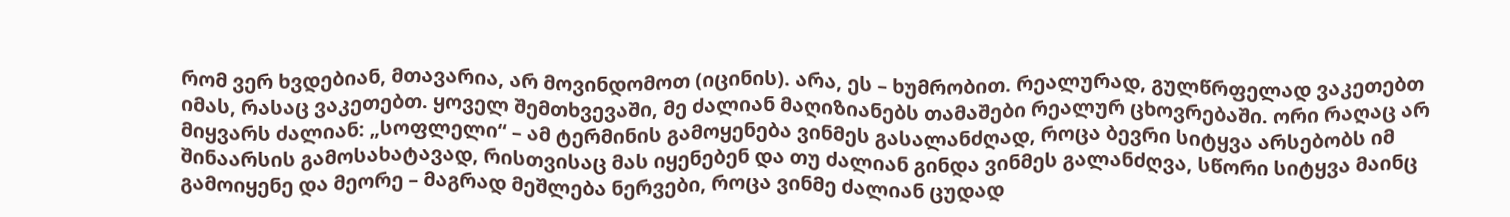რომ ვერ ხვდებიან, მთავარია, არ მოვინდომოთ (იცინის). არა, ეს – ხუმრობით. რეალურად, გულწრფელად ვაკეთებთ იმას, რასაც ვაკეთებთ. ყოველ შემთხვევაში, მე ძალიან მაღიზიანებს თამაშები რეალურ ცხოვრებაში. ორი რაღაც არ მიყვარს ძალიან: „სოფლელი“ – ამ ტერმინის გამოყენება ვინმეს გასალანძღად, როცა ბევრი სიტყვა არსებობს იმ შინაარსის გამოსახატავად, რისთვისაც მას იყენებენ და თუ ძალიან გინდა ვინმეს გალანძღვა, სწორი სიტყვა მაინც გამოიყენე და მეორე – მაგრად მეშლება ნერვები, როცა ვინმე ძალიან ცუდად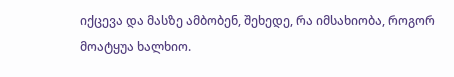იქცევა და მასზე ამბობენ, შეხედე, რა იმსახიობა, როგორ მოატყუა ხალხიო.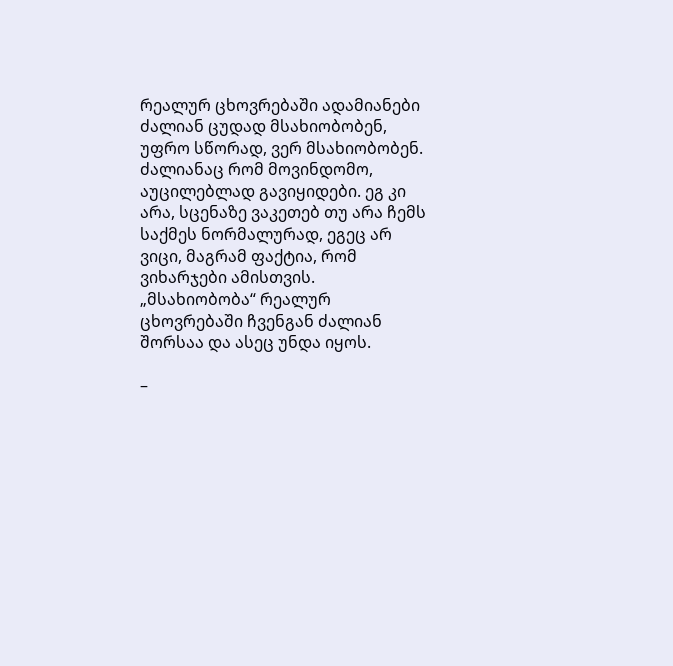რეალურ ცხოვრებაში ადამიანები ძალიან ცუდად მსახიობობენ, უფრო სწორად, ვერ მსახიობობენ. ძალიანაც რომ მოვინდომო, აუცილებლად გავიყიდები. ეგ კი არა, სცენაზე ვაკეთებ თუ არა ჩემს საქმეს ნორმალურად, ეგეც არ ვიცი, მაგრამ ფაქტია, რომ ვიხარჯები ამისთვის. „მსახიობობა“ რეალურ ცხოვრებაში ჩვენგან ძალიან შორსაა და ასეც უნდა იყოს.

–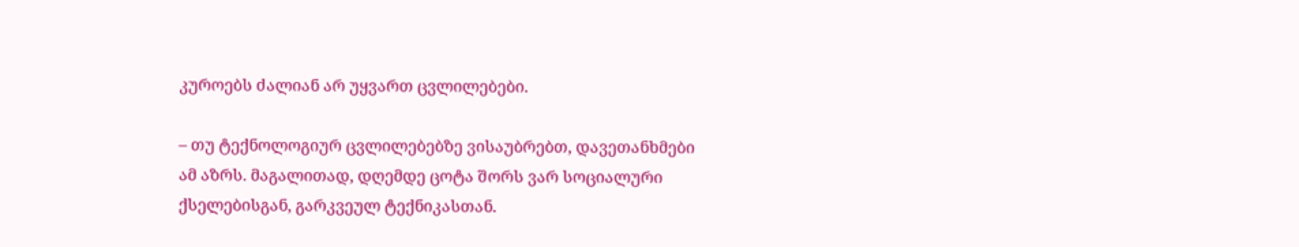კუროებს ძალიან არ უყვართ ცვლილებები.

– თუ ტექნოლოგიურ ცვლილებებზე ვისაუბრებთ, დავეთანხმები ამ აზრს. მაგალითად, დღემდე ცოტა შორს ვარ სოციალური ქსელებისგან, გარკვეულ ტექნიკასთან.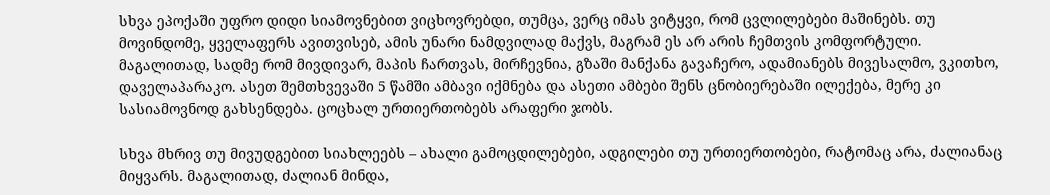სხვა ეპოქაში უფრო დიდი სიამოვნებით ვიცხოვრებდი, თუმცა, ვერც იმას ვიტყვი, რომ ცვლილებები მაშინებს. თუ მოვინდომე, ყველაფერს ავითვისებ, ამის უნარი ნამდვილად მაქვს, მაგრამ ეს არ არის ჩემთვის კომფორტული. მაგალითად, სადმე რომ მივდივარ, მაპის ჩართვას, მირჩევნია, გზაში მანქანა გავაჩერო, ადამიანებს მივესალმო, ვკითხო, დაველაპარაკო. ასეთ შემთხვევაში 5 წამში ამბავი იქმნება და ასეთი ამბები შენს ცნობიერებაში ილექება, მერე კი სასიამოვნოდ გახსენდება. ცოცხალ ურთიერთობებს არაფერი ჯობს.

სხვა მხრივ თუ მივუდგებით სიახლეებს – ახალი გამოცდილებები, ადგილები თუ ურთიერთობები, რატომაც არა, ძალიანაც მიყვარს. მაგალითად, ძალიან მინდა,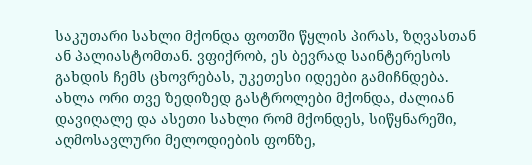საკუთარი სახლი მქონდა ფოთში წყლის პირას, ზღვასთან ან პალიასტომთან. ვფიქრობ, ეს ბევრად საინტერესოს გახდის ჩემს ცხოვრებას, უკეთესი იდეები გამიჩნდება. ახლა ორი თვე ზედიზედ გასტროლები მქონდა, ძალიან დავიღალე და ასეთი სახლი რომ მქონდეს, სიწყნარეში, აღმოსავლური მელოდიების ფონზე,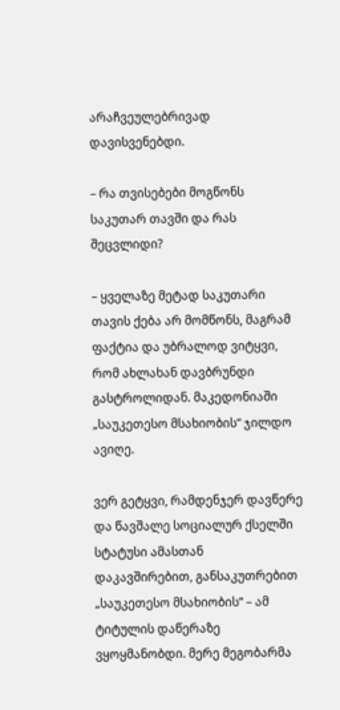არაჩვეულებრივად დავისვენებდი.

– რა თვისებები მოგწონს საკუთარ თავში და რას შეცვლიდი?

– ყველაზე მეტად საკუთარი თავის ქება არ მომწონს, მაგრამ ფაქტია და უბრალოდ ვიტყვი, რომ ახლახან დავბრუნდი გასტროლიდან. მაკედონიაში „საუკეთესო მსახიობის“ ჯილდო ავიღე.

ვერ გეტყვი, რამდენჯერ დავწერე და წავშალე სოციალურ ქსელში სტატუსი ამასთან დაკავშირებით, განსაკუთრებით „საუკეთესო მსახიობის“ – ამ ტიტულის დაწერაზე ვყოყმანობდი. მერე მეგობარმა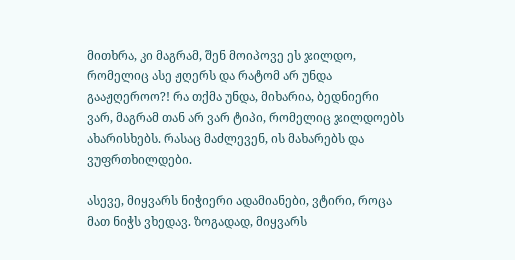მითხრა, კი მაგრამ, შენ მოიპოვე ეს ჯილდო, რომელიც ასე ჟღერს და რატომ არ უნდა გააჟღეროო?! რა თქმა უნდა, მიხარია, ბედნიერი ვარ, მაგრამ თან არ ვარ ტიპი, რომელიც ჯილდოებს ახარისხებს. რასაც მაძლევენ, ის მახარებს და ვუფრთხილდები.

ასევე, მიყვარს ნიჭიერი ადამიანები, ვტირი, როცა მათ ნიჭს ვხედავ. ზოგადად, მიყვარს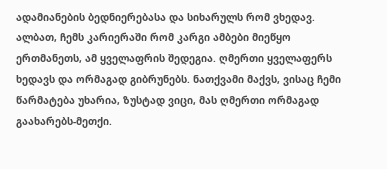ადამიანების ბედნიერებასა და სიხარულს რომ ვხედავ. ალბათ, ჩემს კარიერაში რომ კარგი ამბები მიეწყო ერთმანეთს, ამ ყველაფრის შედეგია. ღმერთი ყველაფერს ხედავს და ორმაგად გიბრუნებს. ნათქვამი მაქვს, ვისაც ჩემი წარმატება უხარია, ზუსტად ვიცი, მას ღმერთი ორმაგად გაახარებს-მეთქი.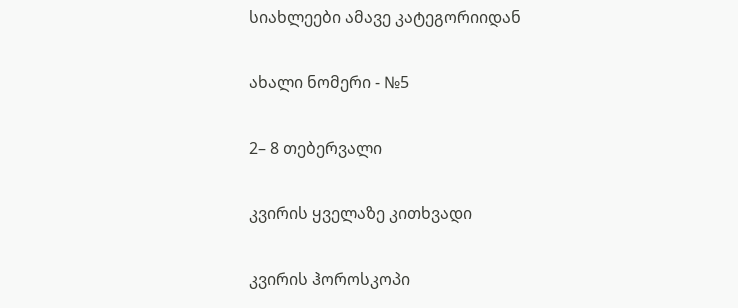სიახლეები ამავე კატეგორიიდან

ახალი ნომერი - №5

2– 8 თებერვალი

კვირის ყველაზე კითხვადი

კვირის ჰოროსკოპი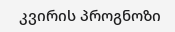კვირის პროგნოზი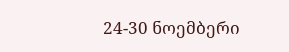24-30 ნოემბერი